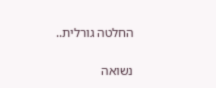החלטה גורלית..

נשואה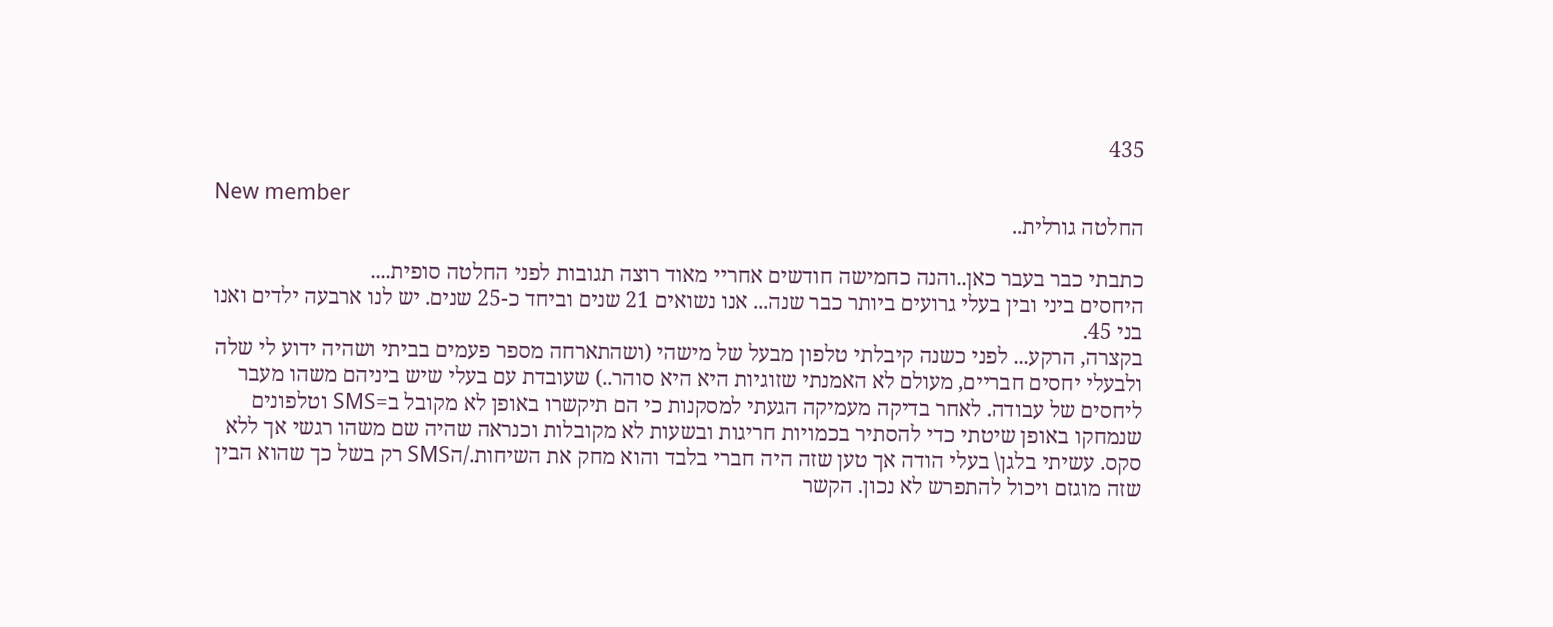435

New member
החלטה גורלית..

כתבתי כבר בעבר כאן..והנה כחמישה חודשים אחריי מאוד רוצה תגובות לפני החלטה סופית....
היחסים ביני ובין בעלי גרועים ביותר כבר שנה... אנו נשואים 21 שנים וביחד כ-25 שנים. יש לנו ארבעה ילדים ואנו בני 45.
בקצרה, הרקע... לפני כשנה קיבלתי טלפון מבעל של מישהי (ושהתארחה מספר פעמים בביתי ושהיה ידוע לי שלה ולבעלי יחסים חבריים, מעולם לא האמנתי שזוגיות היא היא סוהר..) שעובדת עם בעלי שיש ביניהם משהו מעבר ליחסים של עבודה. לאחר בדיקה מעמיקה הגעתי למסקנות כי הם תיקשרו באופן לא מקובל ב=SMS וטלפונים שנמחקו באופן שיטתי כדי להסתיר בכמויות חריגות ובשעות לא מקובלות וכנראה שהיה שם משהו רגשי אך ללא סקס. עשיתי בלגן\ בעלי הודה אך טען שזה היה חברי בלבד והוא מחק את השיחות./הSMS רק בשל כך שהוא הבין שזה מוגזם ויכול להתפרש לא נכון. הקשר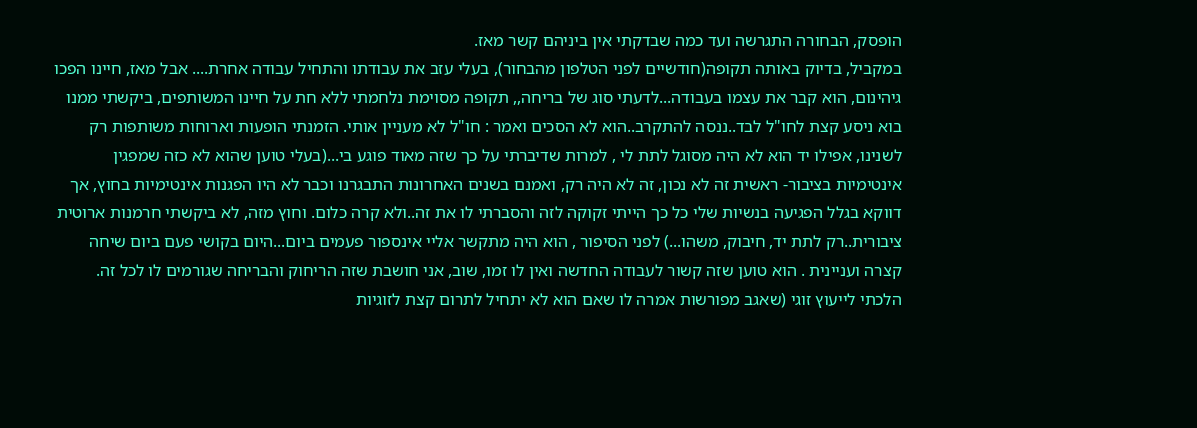הופסק, הבחורה התגרשה ועד כמה שבדקתי אין ביניהם קשר מאז.
במקביל, בדיוק באותה תקופה(חודשיים לפני הטלפון מהבחור), בעלי עזב את עבודתו והתחיל עבודה אחרת.... אבל מאז, חיינו הפכו גיהינום, הוא קבר את עצמו בעבודה...לדעתי סוג של בריחה,, תקופה מסוימת נלחמתי ללא חת על חיינו המשותפים, ביקשתי ממנו בוא ניסע קצת לחו"ל לבד..ננסה להתקרב..הוא לא הסכים ואמר : חו"ל לא מעניין אותי. הזמנתי הופעות וארוחות משותפות רק לשנינו, אפילו יד הוא לא היה מסוגל לתת לי , למרות שדיברתי על כך שזה מאוד פוגע בי...(בעלי טוען שהוא לא כזה שמפגין אינטימיות בציבור- ראשית זה לא נכון, זה לא היה רק, ואמנם בשנים האחרונות התבגרנו וכבר לא היו הפגנות אינטימיות בחוץ, אך דווקא בגלל הפגיעה בנשיות שלי כל כך הייתי זקוקה לזה והסברתי לו את זה..ולא קרה כלום. וחוץ מזה, לא ביקשתי חרמנות ארוטית ציבורית..רק לתת יד, חיבוק, משהו...) לפני הסיפור , הוא היה מתקשר אליי אינספור פעמים ביום...היום בקושי פעם ביום שיחה קצרה ועניינית . הוא טוען שזה קשור לעבודה החדשה ואין לו זמו, שוב, אני חושבת שזה הריחוק והבריחה שגורמים לו לכל זה. הלכתי לייעוץ זוגי (שאגב מפורשות אמרה לו שאם הוא לא יתחיל לתרום קצת לזוגיות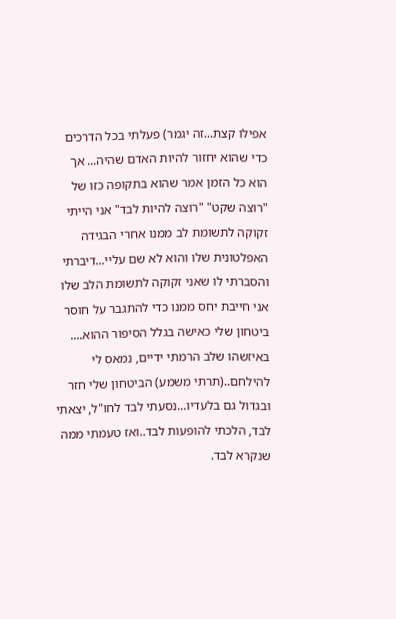אפילו קצת...זה יגמר) פעלתי בכל הדרכים כדי שהוא יחזור להיות האדם שהיה... אך הוא כל הזמן אמר שהוא בתקופה כזו של "רוצה שקט" "רוצה להיות לבד" אני הייתי זקוקה לתשומת לב ממנו אחרי הבגידה האפלטונית שלו והוא לא שם עליי...דיברתי והסברתי לו שאני זקוקה לתשומת הלב שלו אני חייבת יחס ממנו כדי להתגבר על חוסר ביטחון שלי כאישה בגלל הסיפור ההוא.... באיזשהו שלב הרמתי ידיים, נמאס לי להילחם..(תרתי משמע) הביטחון שלי חזר ובגדול גם בלעדיו...נסעתי לבד לחו"ל, יצאתי לבד, הלכתי להופעות לבד..ואז טעמתי ממה שנקרא לבד.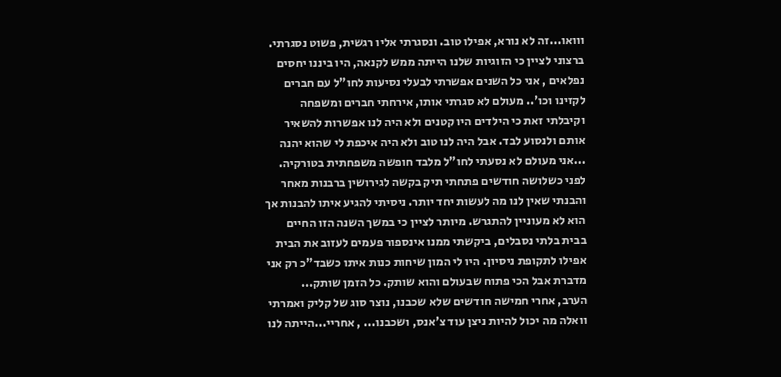ווואו...זה לא נורא, אפילו טוב. ונסגרתי אליו רגשית, פשוט נסגרתי.
ברצוני לציין כי הזוגיות שלנו הייתה ממש לקנאה, היו ביננו יחסים נפלאים , אני כל השנים אפשרתי לבעלי נסיעות לחו"ל עם חברים לקזינו וכו'.. מעולם לא סגרתי אותו, אירחתי חברים ומשפחה וקיבלתי זאת כי הילדים היו קטנים ולא היה לנו אפשרות להשאיר אותם ולנסוע לבד. אבל היה לנו טוב ולא היה איכפת לי שהוא יהנה ...אני מעולם לא נסעתי לחו"ל מלבד חופשה משפחתית בטורקיה.
לפני כשלושה חודשים פתחתי תיק בקשה לגירושין ברבנות מאחר והבנתי שאין לנו מה לעשות יחד יותר. ניסיתי להגיע איתו להבנות אך הוא לא מעוניין להתגרש. מיותר לציין כי במשך השנה הזו החיים בבית בלתי נסבלים, ביקשתי ממנו אינספור פעמים לעזוב את הבית אפילו לתקופת ניסיון. היו לי המון שיחות כנות איתו כשבד"כ רק אני מדברת אבל הכי פתוח שבעולם והוא שותק. כל הזמן שותק...
הערב, אחרי חמישה חודשים שלא שכבנו, נוצר סוג של קליק ואמרתי וואלה מה יכול להיות ניצן עוד צ'אנס, ושכבנו... , אחריי...הייתה לנו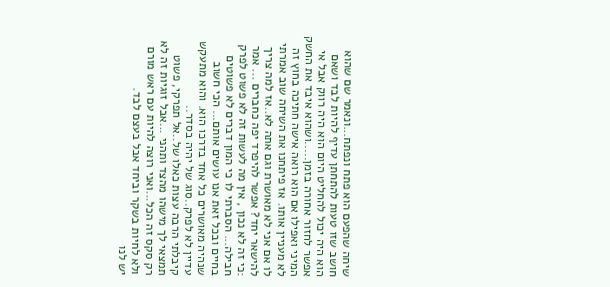שיחה שהפעם הוא פתח ונפתח...ונאמר שם שהוא חושב שזו טעות להתחתן עדיף להיות לבד ושאם הוא היה יכול להחליט היום הוא היה רווק אבל אי אפשר לחזור אחורה בזמן.....ושהוא איבד את החשק המיני ואפילו אם הוא רואה אישה חתיכה בחוץ זה לא מעניין אותו. אז פיתחנו את השיחה שוב אמרתי לו אם אני לא מאושרת וגם אתה לא..אז למה צריך להישאר יחד? אפשר להיפרד יפה כחברים ... אמר :כי זה לא נכון , אין מה לעשות זה לא פשוט לפרק חבילה... הסברתי לו כי המון דברים לא פשוטים בחיים ובכל זאת אנו עושים אותם... הכי חשוב שנהיה מאושרים כל אחד בדרכו הוא. והוא מתעקש עדיין לא לפרק..סוג של יהיה בסדר..
קיבלתי הרבה עצות כאלו של..אל תפרקי, פשוט תמצאי לך מישהו מהצד ותהני ...אבל זוגיות זה לא רק סקס זה הכל...ואני רוצה להיות עם ראש מורם ולא לחיות בשקר וביחד אבל בעצם לבד.
יש לנו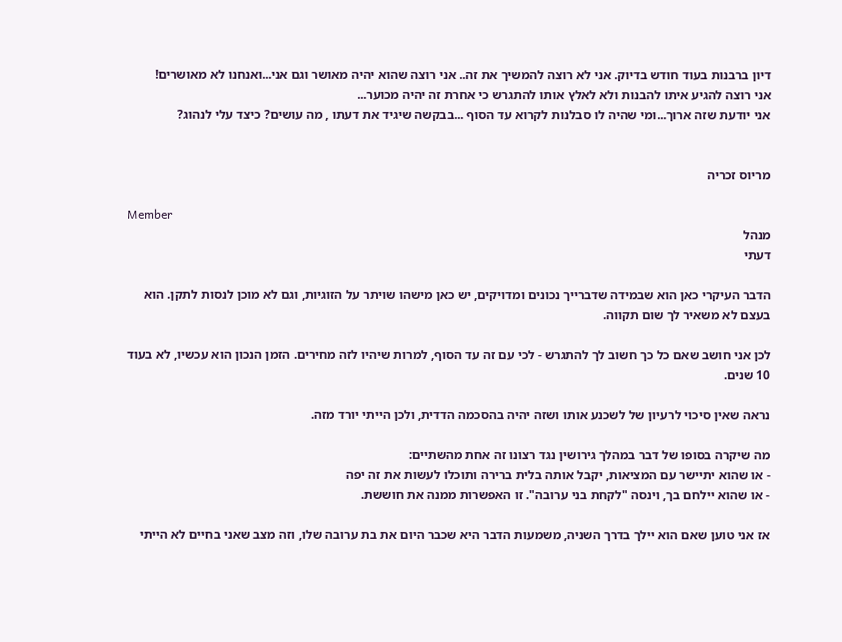דיון ברבנות בעוד חודש בדיוק. אני לא רוצה להמשיך את זה.. אני רוצה שהוא יהיה מאושר וגם אני...ואנחנו לא מאושרים!
אני רוצה להגיע איתו להבנות ולא לאלץ אותו להתגרש כי אחרת זה יהיה מכוער...
אני יודעת שזה ארוך...ומי שהיה לו סבלנות לקרוא עד הסוף ...בבקשה שיגיד את דעתו , מה עושים? כיצד עלי לנהוג?


מריוס זכריה

Member
מנהל
דעתי

הדבר העיקרי כאן הוא שבמידה שדברייך נכונים ומדויקים, יש כאן מישהו שויתר על הזוגיות, וגם לא מוכן לנסות לתקן. הוא בעצם לא משאיר לך שום תקווה.

לכן אני חושב שאם כל כך חשוב לך להתגרש - לכי עם זה עד הסוף, למרות שיהיו לזה מחירים. הזמן הנכון הוא עכשיו, לא בעוד 10 שנים.

נראה שאין סיכוי לרעיון של לשכנע אותו ושזה יהיה בהסכמה הדדית, ולכן הייתי יורד מזה.

מה שיקרה בסופו של דבר במהלך גירושין נגד רצונו זה אחת מהשתיים:
- או שהוא יתיישר עם המציאות, יקבל אותה בלית ברירה ותוכלו לעשות את זה יפה
- או שהוא יילחם בך, וינסה "לקחת בני ערובה". זו האפשרות ממנה את חוששת.

אז אני טוען שאם הוא יילך בדרך השניה, משמעות הדבר היא שכבר היום את בת ערובה שלו, וזה מצב שאני בחיים לא הייתי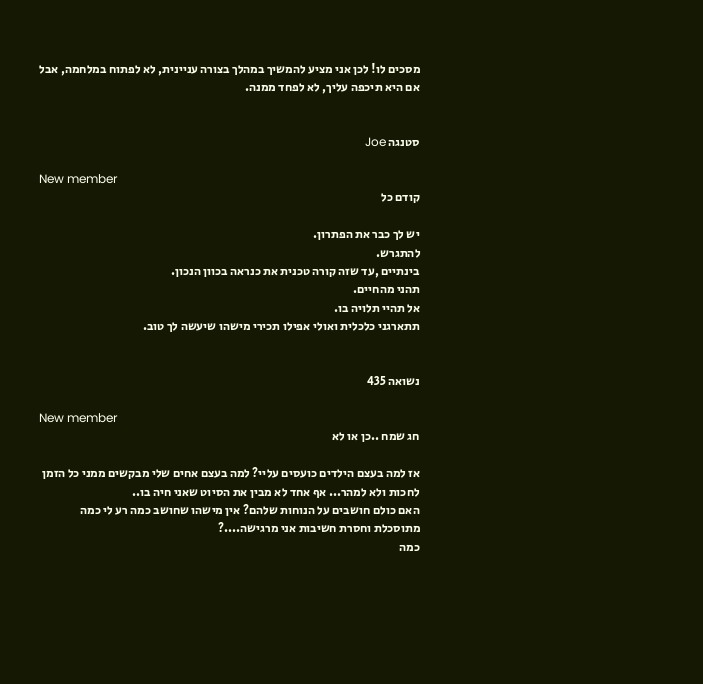מסכים לו! לכן אני מציע להמשיך במהלך בצורה עניינית, לא לפתוח במלחמה, אבל אם היא תיכפה עליך, לא לפחד ממנה.


סטנגה Joe

New member
קודם כל

יש לך כבר את הפתרון.
להתגרש.
בינתיים ,עד שזה קורה טכנית את כנראה בכוון הנכון.
תהני מהחיים.
אל תהיי תלויה בו.
תתארגני כלכלית ואולי אפילו תכירי מישהו שיעשה לך טוב.


נשואה 435

New member
חג שמח ..כן או לא

אז למה בעצם הילדים כועסים עליי? למה בעצם אחים שלי מבקשים ממני כל הזמן לחכות ולא למהר... אף אחד לא מבין את הסיוט שאני חיה בו..
האם כולם חושבים על הנוחות שלהם? אין מישהו שחושב כמה רע לי כמה מתוסכלת וחסרת חשיבות אני מרגישה....?
כמה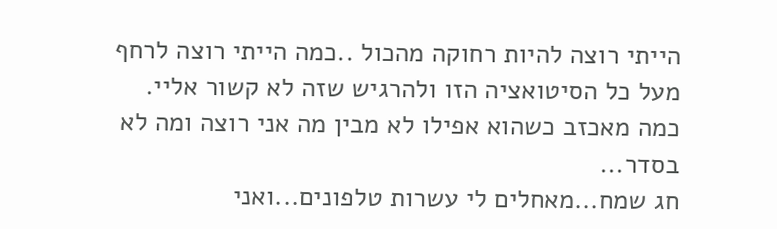הייתי רוצה להיות רחוקה מהכול ..כמה הייתי רוצה לרחף מעל כל הסיטואציה הזו ולהרגיש שזה לא קשור אליי.
כמה מאכזב כשהוא אפילו לא מבין מה אני רוצה ומה לא בסדר...
חג שמח...מאחלים לי עשרות טלפונים...ואני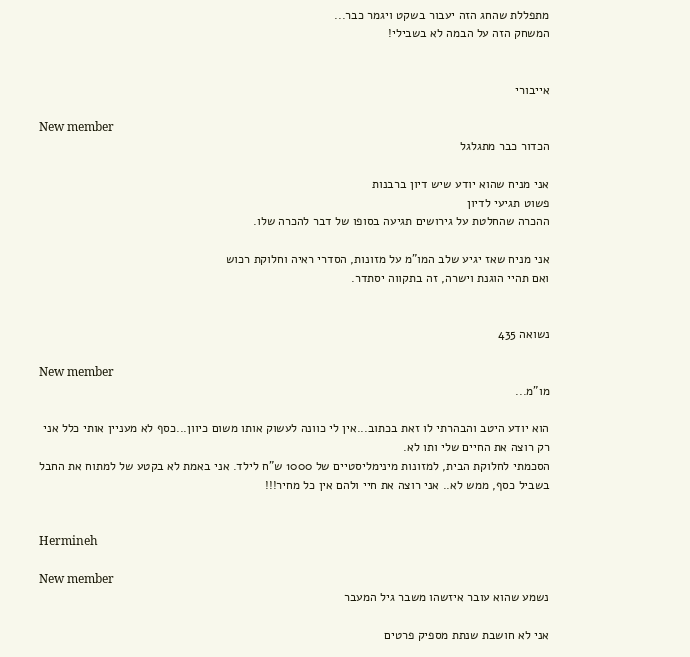מתפללת שהחג הזה יעבור בשקט ויגמר כבר...
המשחק הזה על הבמה לא בשבילי!


אייבורי

New member
הכדור כבר מתגלגל

אני מניח שהוא יודע שיש דיון ברבנות
פשוט תגיעי לדיון
ההכרה שהחלטת על גירושים תגיעה בסופו של דבר להכרה שלו.

אני מניח שאז יגיע שלב המו"מ על מזונות, הסדרי ראיה וחלוקת רכוש
ואם תהיי הוגנת וישרה, זה בתקווה יסתדר.


נשואה 435

New member
מו"מ...

הוא יודע היטב והבהרתי לו זאת בכתוב...אין לי כוונה לעשוק אותו משום כיוון...כסף לא מעניין אותי כלל אני רק רוצה את החיים שלי ותו לא.
הסכמתי לחלוקת הבית, למזונות מינימליסטיים של 1000 ש"ח לילד. אני באמת לא בקטע של למתוח את החבל בשביל כסף, ממש לא.. אני רוצה את חיי ולהם אין כל מחיר!!!


Hermineh

New member
נשמע שהוא עובר איזשהו משבר גיל המעבר

אני לא חושבת שנתת מספיק פרטים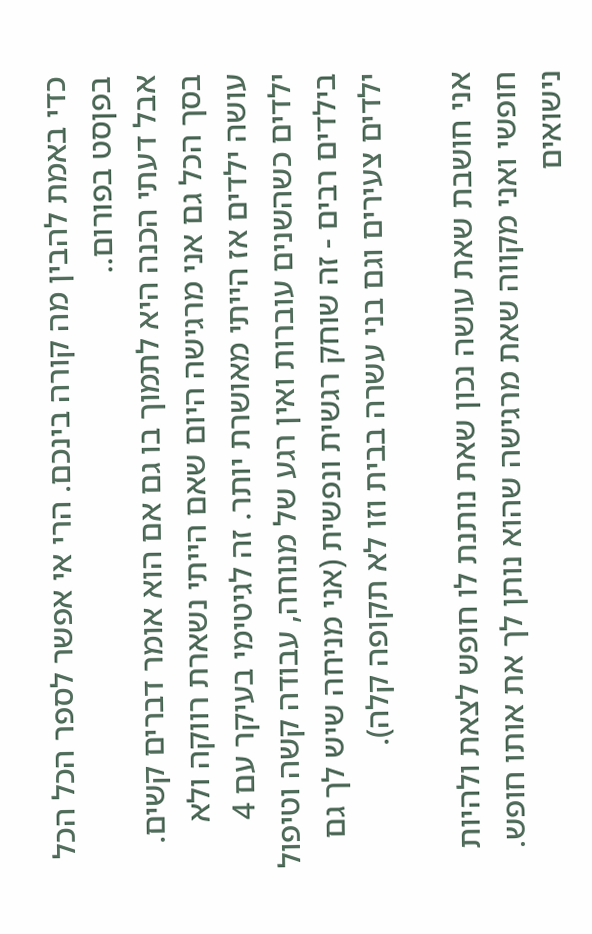כדי באמת להבין מה קורה בינכם. הרי אי אפשר לספר הכל הכל בפןסט בפורום..
אבל דעתי הכנה היא לתמוך בו גם אם הוא אומר דברים קשים. בסך הכל גם אני מרגישה היום שאם הייתי נשארת רווקה ולא עושה ילדים אז הייתי מאושרת יותר. זה לגיטימי בעיקר עם 4 ילדים כשהשנים עוברות ואין רגע של מנוחה, עבודה קשה וטיפול בילדים רבים - זה שוחק רגשית ונפשית (אני מניחה שיש לך גם ילדים צעירים וגם בני עשרה בבית וזו לא תקופה קלה).

אני חושבת שאת עושה נכון שאת נותנת לו חופש לצאת ולהיות חופשי ואני מקווה שאת מרגישה שהוא נותן לך את אותו חופש. נישואים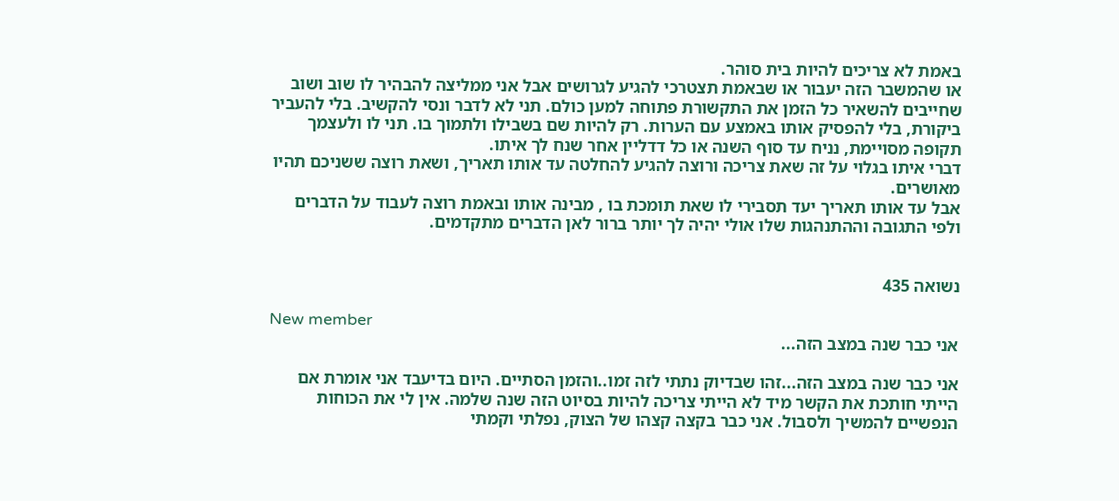באמת לא צריכים להיות בית סוהר.
או שהמשבר הזה יעבור או שבאמת תצטרכי להגיע לגרושים אבל אני ממליצה להבהיר לו שוב ושוב שחייבים להשאיר כל הזמן את התקשורת פתוחה למען כולם. תני לא לדבר ונסי להקשיב. בלי להעביר ביקורת, בלי להפסיק אותו באמצע עם הערות. רק להיות שם בשבילו ולתמוך בו. תני לו ולעצמך תקופה מסויימת, נניח עד סוף השנה או כל דדליין אחר שנח לך איתו.
דברי איתו בגלוי על זה שאת צריכה ורוצה להגיע להחלטה עד אותו תאריך, ושאת רוצה ששניכם תהיו מאושרים.
אבל עד אותו תאריך יעד תסבירי לו שאת תומכת בו , מבינה אותו ובאמת רוצה לעבוד על הדברים ולפי התגובה וההתנהגות שלו אולי יהיה לך יותר ברור לאן הדברים מתקדמים.


נשואה 435

New member
אני כבר שנה במצב הזה...

אני כבר שנה במצב הזה...זהו שבדיוק נתתי לזה זמו..והזמן הסתיים. היום בדיעבד אני אומרת אם הייתי חותכת את הקשר מיד לא הייתי צריכה להיות בסיוט הזה שנה שלמה. אין לי את הכוחות הנפשיים להמשיך ולסבול. אני כבר בקצה קצהו של הצוק, נפלתי וקמתי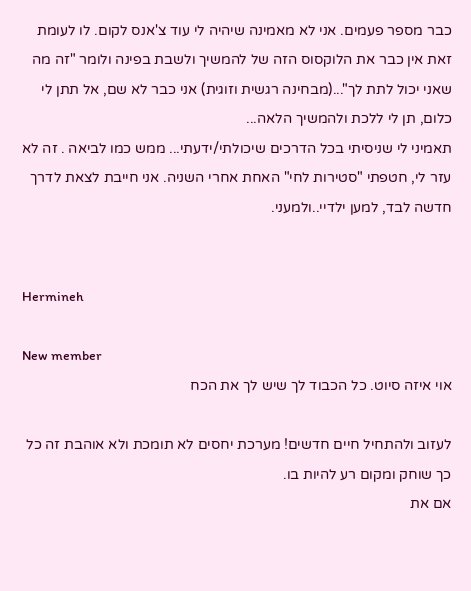כבר מספר פעמים. אני לא מאמינה שיהיה לי עוד צ'אנס לקום. לו לעומת זאת אין כבר את הלוקסוס הזה של להמשיך ולשבת בפינה ולומר "זה מה שאני יכול לתת לך"...(מבחינה רגשית וזוגית) אני כבר לא שם, אל תתן לי כלום, תן לי ללכת ולהמשיך הלאה...
תאמיני לי שניסיתי בכל הדרכים שיכולתי/ידעתי... ממש כמו לביאה . זה לא עזר לי, חטפתי "סטירות לחי" האחת אחרי השניה. אני חייבת לצאת לדרך חדשה לבד, למען ילדיי..ולמעני.


Hermineh

New member
אוי איזה סיוט. כל הכבוד לך שיש לך את הכח

לעזוב ולהתחיל חיים חדשים! מערכת יחסים לא תומכת ולא אוהבת זה כל כך שוחק ומקום רע להיות בו.
אם את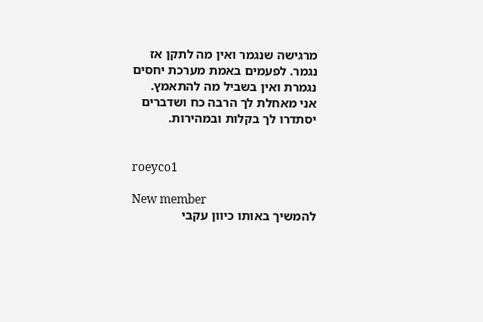מרגישה שנגמר ואין מה לתקן אז נגמר. לפעמים באמת מערכת יחסים נגמרת ואין בשביל מה להתאמץ.
אני מאחלת לך הרבה כח ושדברים יסתדרו לך בקלות ובמהירות.


roeyco1

New member
להמשיך באותו כיוון עקבי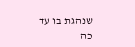שנהגת בו עד כה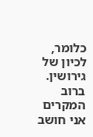כלומר, לכיון של גירושין. ברוב המקרים אני חושב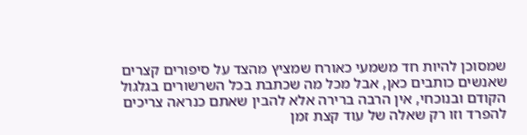שמסוכן להיות חד משמעי כאורח שמציץ מהצד על סיפורים קצרים שאנשים כותבים כאן, אבל מכל מה שכתבת בכל השרשורים בגלגול הקודם ובנוכחי, אין הרבה ברירה אלא להבין שאתם כנראה צריכים להפרד וזו רק שאלה של עוד קצת זמן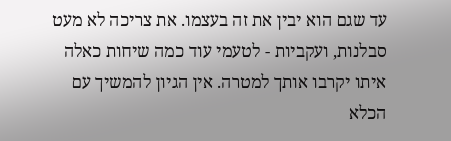עד שגם הוא יבין את זה בעצמו. את צריכה לא מעט סבלנות, ועקביות - לטעמי עוד כמה שיחות כאלה איתו יקרבו אותך למטרה. אין הגיון להמשיך עם הכלא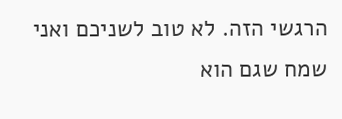הרגשי הזה. לא טוב לשניכם ואני שמח שגם הוא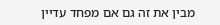מבין את זה גם אם מפחד עדיין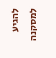להגיע למסקנה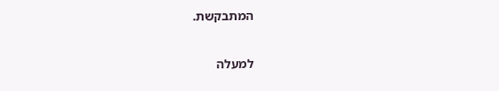המתבקשת.

למעלה